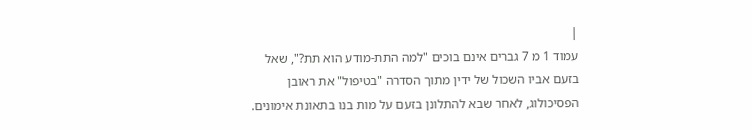|
עמוד 1 מ 7 גברים אינם בוכים "למה התת-מודע הוא תת?", שאל בזעם אביו השכול של ידין מתוך הסדרה "בטיפול" את ראובן הפסיכולוג, לאחר שבא להתלונן בזעם על מות בנו בתאונת אימונים.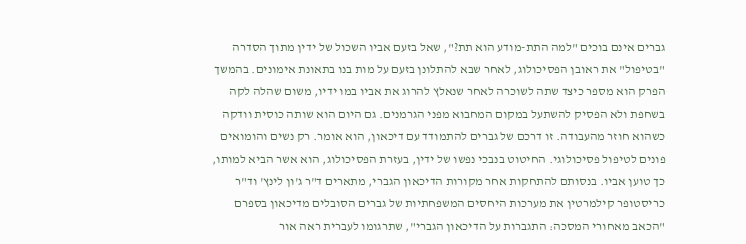גברים אינם בוכים "למה התת-מודע הוא תת?", שאל בזעם אביו השכול של ידין מתוך הסדרה "בטיפול" את ראובן הפסיכולוג, לאחר שבא להתלונן בזעם על מות בנו בתאונת אימונים. בהמשך הפרק הוא מספר כיצד שתה לשוכרה לאחר שנאלץ להרוג את אביו במו ידיו, משום שהלה לקה בשחפת ולא הפסיק להשתעל במקום המחבוא מפני הגרמנים. גם היום הוא שותה כוסית וודקה כשהוא חוזר מהעבודה. זו דרכם של גברים להתמודד עם דיכאון, הוא אומר. רק נשים והומואים פונים לטיפול פסיכולוגי. החיטוט בנבכי נפשו של ידין, בעזרת הפסיכולוג, הוא אשר הביא למותו, כך טוען אביו. בנסותם להתחקות אחר מקורות הדיכאון הגברי, מתארים ד"ר ג'ון לינץ' וד"ר כריסטופר קילמרטין את מערכות היחסים המשפחתיות של גברים הסובלים מדיכאון בספרם "הכאב מאחורי המסכה: התגברות על הדיכאון הגברי", שתרגומו לעברית ראה אור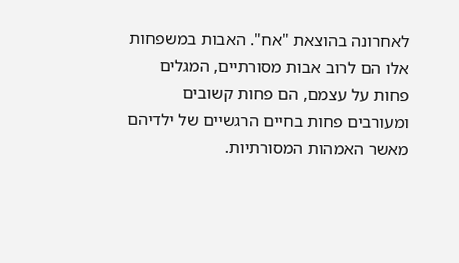לאחרונה בהוצאת "אח". האבות במשפחות אלו הם לרוב אבות מסורתיים, המגלים פחות על עצמם, הם פחות קשובים ומעורבים פחות בחיים הרגשיים של ילדיהם מאשר האמהות המסורתיות.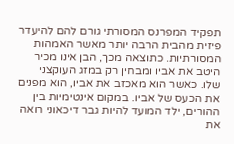תפקיד המפרנס המסורתי גורם להם להיעדר פיזית מהבית הרבה יותר מאשר האמהות המסורתיות. כתוצאה מכך, הבן אינו מכיר היטב את אביו ומבחין רק במזג העוקצני שלו. כאשר הוא מאכזב את אביו, הוא מפנים את הכעס של אביו. במקום אינטימיות בין ההורים, ילד המועד להיות גבר דיכאוני רואה את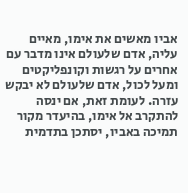אביו מאשים את אימו, מאיים עליה, אדם שלעולם אינו מדבר עם אחרים על רגשות וקונפליקטים ומעל לכול, אדם שלעולם לא יבקש עזרה. לעומת זאת, אם ינסה להתקרב אל אימו, בהיעדר מקור תמיכה באביו, יסתכן בתדמית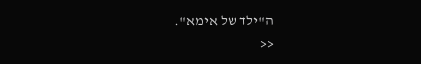ה"ילד של אימא".
<<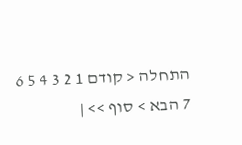התחלה < קודם 1 2 3 4 5 6 7 הבא > סוף >> |